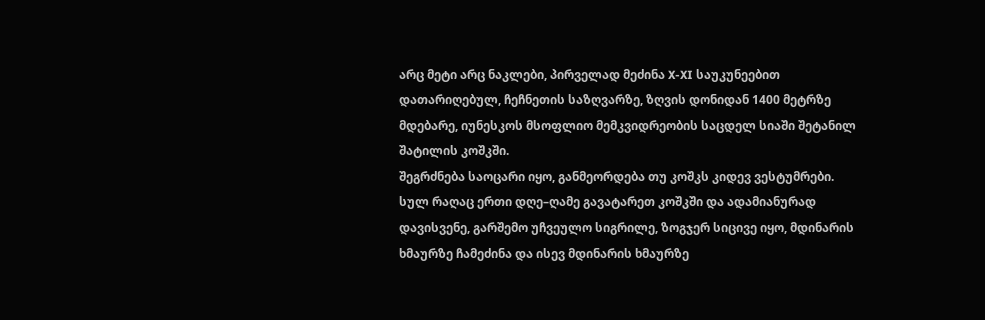არც მეტი არც ნაკლები, პირველად მეძინა X-XI საუკუნეებით დათარიღებულ, ჩეჩნეთის საზღვარზე, ზღვის დონიდან 1400 მეტრზე მდებარე, იუნესკოს მსოფლიო მემკვიდრეობის საცდელ სიაში შეტანილ შატილის კოშკში.
შეგრძნება საოცარი იყო, განმეორდება თუ კოშკს კიდევ ვესტუმრები.
სულ რაღაც ერთი დღე–ღამე გავატარეთ კოშკში და ადამიანურად დავისვენე, გარშემო უჩვეულო სიგრილე, ზოგჯერ სიცივე იყო, მდინარის ხმაურზე ჩამეძინა და ისევ მდინარის ხმაურზე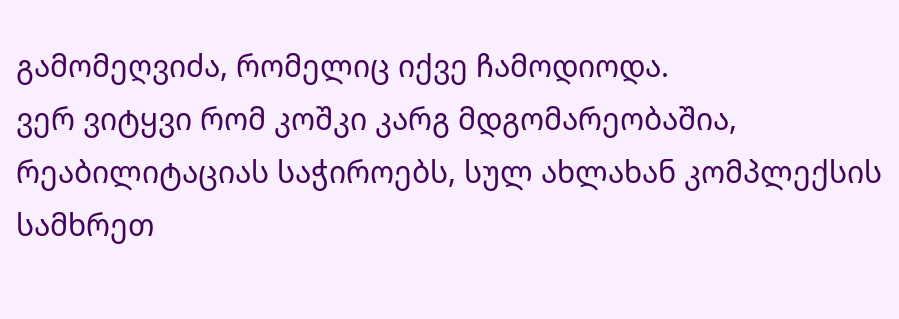გამომეღვიძა, რომელიც იქვე ჩამოდიოდა.
ვერ ვიტყვი რომ კოშკი კარგ მდგომარეობაშია, რეაბილიტაციას საჭიროებს, სულ ახლახან კომპლექსის სამხრეთ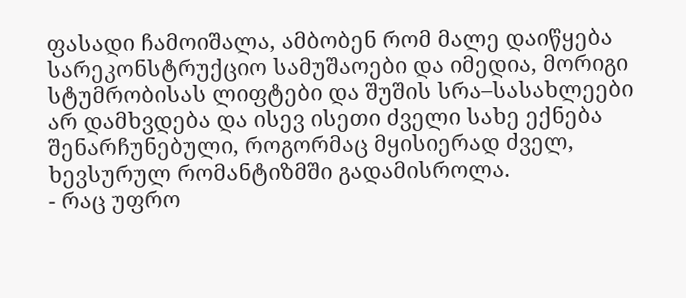ფასადი ჩამოიშალა, ამბობენ რომ მალე დაიწყება სარეკონსტრუქციო სამუშაოები და იმედია, მორიგი სტუმრობისას ლიფტები და შუშის სრა–სასახლეები არ დამხვდება და ისევ ისეთი ძველი სახე ექნება შენარჩუნებული, როგორმაც მყისიერად ძველ, ხევსურულ რომანტიზმში გადამისროლა.
- რაც უფრო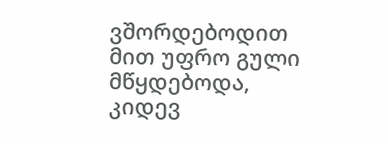ვშორდებოდით მით უფრო გული მწყდებოდა, კიდევ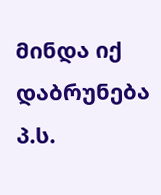მინდა იქ დაბრუნება
პ.ს.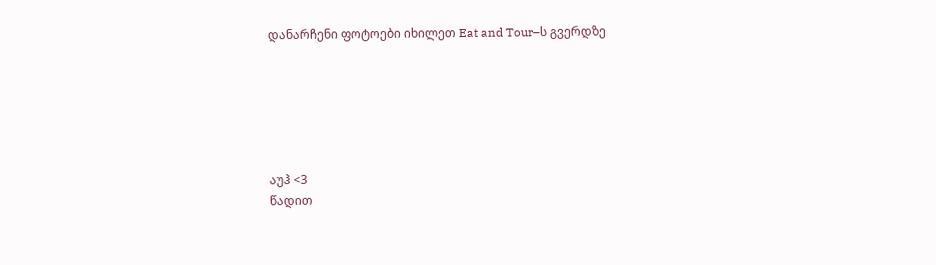დანარჩენი ფოტოები იხილეთ Eat and Tour–ს გვერდზე






აუჰ <3
წადით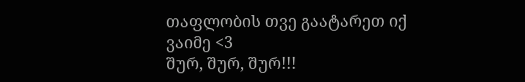თაფლობის თვე გაატარეთ იქ
ვაიმე <3
შურ, შურ, შურ!!!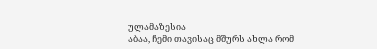ულამაზესია
აბაა, ჩემი თავისაც მშურს ახლა რომ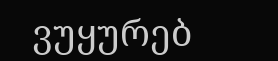ვუყურებ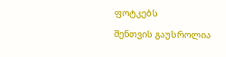ფოტკებს
შენთვის გაუსროლია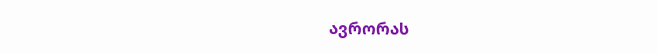ავრორას